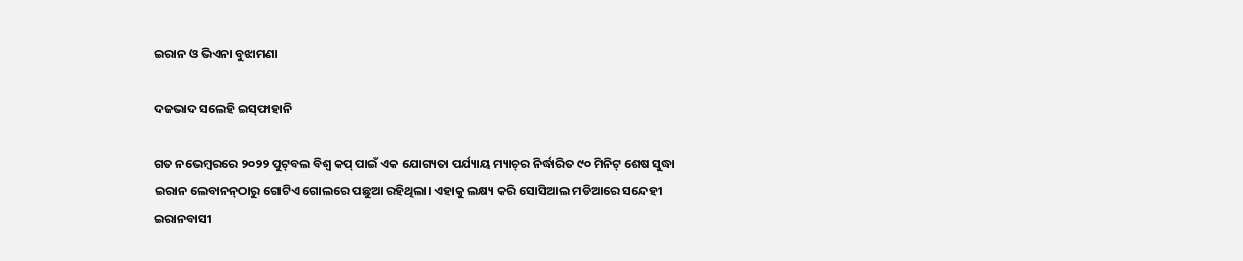ଇରାନ ଓ ଭିଏନା ବୁଝାମଣା

ଦଜଭାଦ ସଲେହି ଇସ୍‌ଫାହାନି

ଗତ ନଭେମ୍ବରରେ ୨୦୨୨ ପୁଟ୍‌ବଲ ବିଶ୍ୱ କପ୍‌ ପାଇଁ ଏକ ଯୋଗ୍ୟତା ପର୍ଯ୍ୟାୟ ମ୍ୟାଚ୍‌ର ନିର୍ଦ୍ଧାରିତ ୯୦ ମିନିଟ୍‌ ଶେଷ ସୁଦ୍ଧା ଇରାନ ଲେବାନନ୍‌ଠାରୁ ଗୋଟିଏ ଗୋଲରେ ପଛୁଆ ରହିଥିଲା। ଏହାକୁ ଲକ୍ଷ୍ୟ କରି ସୋସିଆଲ ମଡିଆରେ ସନ୍ଦେହୀ ଇରାନବାସୀ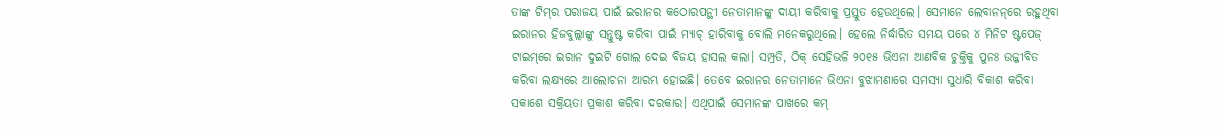ତାଙ୍କ ଟିମ୍‌ର ପରାଜୟ ପାଇଁ ଇରାନର କଠୋରପନ୍ଥୀ ନେତାମାନଙ୍କୁ ଦାୟୀ କରିବାକୁ ପ୍ରସ୍ତୁତ ହେଉଥିଲେ। ସେମାନେ ଲେବାନନ୍‌ରେ ରହୁଥିବା ଇରାନର ହିଜବୁଲ୍ଲାଙ୍କୁ ସନ୍ତୁଷ୍ଟ କରିବା ପାଇଁ ମ୍ୟାଚ୍‌ ହାରିବାକୁ ବୋଲି ମନେକରୁଥିଲେ। ହେଲେ ନିର୍ଦ୍ଧାରିତ ସମୟ ପରେ ୪ ମିନିଟ ଷ୍ଟପେଜ୍‌ ଟାଇମ୍‌ରେ ଇରାନ ଦୁଇଟି ଗୋଲ ଦେଇ ବିଜୟ ହାସଲ କଲା। ସମ୍ପ୍ରତି, ଠିକ୍‌ ସେହିଭଳି ୨୦୧୫ ଭିଏନା ଆଣବିକ ଚୁକ୍ତିକୁ ପୁନଃ ଉଜ୍ଜୀବିତ କରିବା ଲକ୍ଷ୍ୟରେ ଆଲୋଚନା ଆରମ୍ଭ ହୋଇଛି। ତେବେ ଇରାନର ନେତାମାନେ ଭିଏନା ବୁଝାମଣାରେ ସମସ୍ୟା ସୁଧାରି ବିକାଶ କରିବା ସକାଶେ ସକ୍ରିୟତା ପ୍ରକାଶ କରିବା ଦରକାର। ଏଥିପାଇଁ ସେମାନଙ୍କ ପାଖରେ କମ୍‌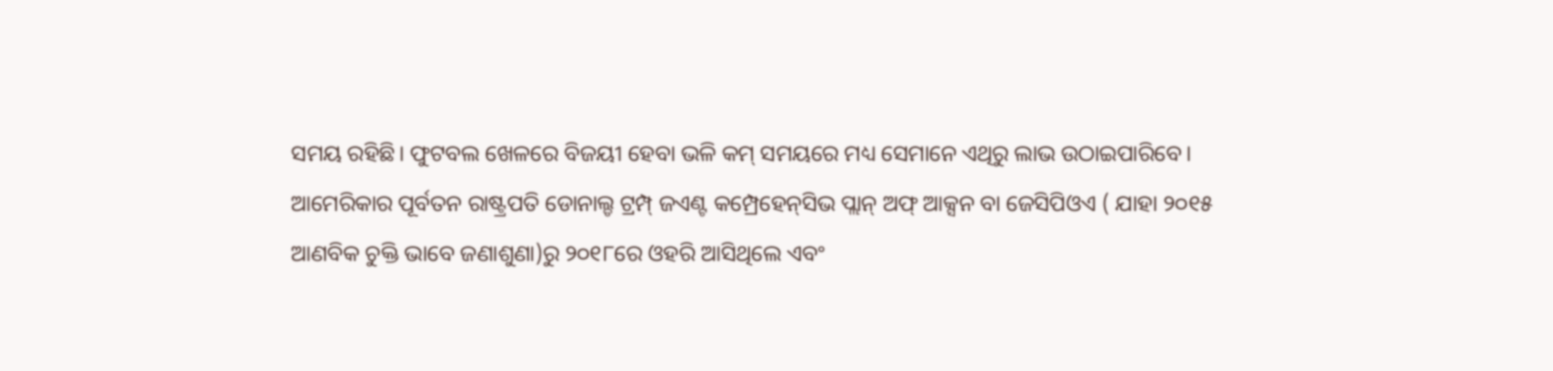ସମୟ ରହିଛି। ଫୁଟବଲ ଖେଳରେ ବିଜୟୀ ହେବା ଭଳି କମ୍‌ ସମୟରେ ମଧ୍ୟ ସେମାନେ ଏଥିରୁ ଲାଭ ଉଠାଇପାରିବେ।
ଆମେରିକାର ପୂର୍ବତନ ରାଷ୍ଟ୍ରପତି ଡୋନାଲ୍ଡ ଟ୍ରମ୍ପ୍‌ ଜଏଣ୍ଟ କମ୍ପ୍ରେହେନ୍‌ସିଭ ପ୍ଲାନ୍‌ ଅଫ୍‌ ଆକ୍ସନ ବା ଜେସିପିଓଏ ( ଯାହା ୨୦୧୫ ଆଣବିକ ଚୁକ୍ତି ଭାବେ ଜଣାଶୁଣା)ରୁ ୨୦୧୮ରେ ଓହରି ଆସିଥିଲେ ଏବଂ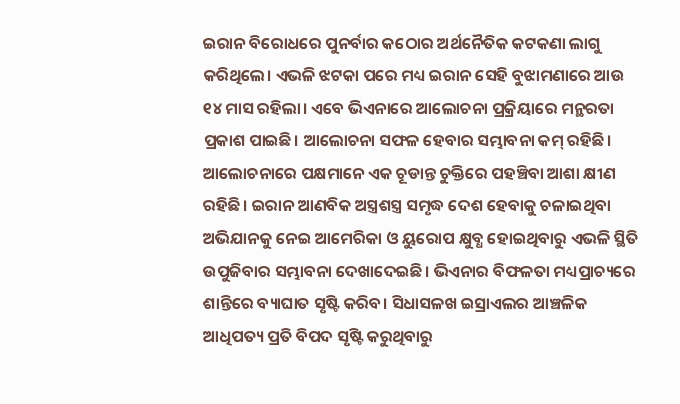ଇରାନ ବିରୋଧରେ ପୁନର୍ବାର କଠୋର ଅର୍ଥନୈତିକ କଟକଣା ଲାଗୁ କରିଥିଲେ। ଏଭଳି ଝଟକା ପରେ ମଧ୍ୟ ଇରାନ ସେହି ବୁଝାମଣାରେ ଆଉ ୧୪ ମାସ ରହିଲା। ଏବେ ଭିଏନାରେ ଆଲୋଚନା ପ୍ରକ୍ରିୟାରେ ମନ୍ଥରତା ପ୍ରକାଶ ପାଇଛି। ଆଲୋଚନା ସଫଳ ହେବାର ସମ୍ଭାବନା କମ୍‌ ରହିଛି। ଆଲୋଚନାରେ ପକ୍ଷମାନେ ଏକ ଚୂଡାନ୍ତ ଚୁକ୍ତିରେ ପହଞ୍ଚିବା ଆଶା କ୍ଷୀଣ ରହିଛି। ଇରାନ ଆଣବିକ ଅସ୍ତ୍ରଶସ୍ତ୍ର ସମୃଦ୍ଧ ଦେଶ ହେବାକୁ ଚଳାଇଥିବା ଅଭିଯାନକୁ ନେଇ ଆମେରିକା ଓ ୟୁରୋପ କ୍ଷୁବ୍ଧ ହୋଇଥିବାରୁ ଏଭଳି ସ୍ଥିତି ଉପୁଜିବାର ସମ୍ଭାବନା ଦେଖାଦେଇଛି। ଭିଏନାର ବିଫଳତା ମଧ୍ୟପ୍ରାଚ୍ୟରେ ଶାନ୍ତିରେ ବ୍ୟାଘାତ ସୃଷ୍ଟି କରିବ। ସିଧାସଳଖ ଇସ୍ରାଏଲର ଆଞ୍ଚଳିକ ଆଧିପତ୍ୟ ପ୍ରତି ବିପଦ ସୃଷ୍ଟି କରୁଥିବାରୁ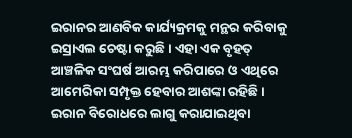ଇରାନର ଆଣବିକ କାର୍ଯ୍ୟକ୍ରମକୁ ମନ୍ଥର କରିବାକୁ ଇସ୍ରାଏଲ ଚେଷ୍ଟା କରୁଛି। ଏହା ଏକ ବୃହତ୍‌ ଆଞ୍ଚଳିକ ସଂଘର୍ଷ ଆରମ୍ଭ କରିପାରେ ଓ ଏଥିରେ ଆମେରିକା ସମ୍ପୃକ୍ତ ହେବାର ଆଶଙ୍କା ରହିଛି।
ଇରାନ ବିରୋଧରେ ଲାଗୁ କରାଯାଇଥିବା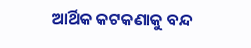ଆର୍ଥିକ କଟକଣାକୁ ବନ୍ଦ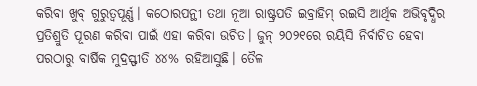କରିବା ଖୁବ୍‌ ଗୁରୁତ୍ୱପୂର୍ଣ୍ଣ। କଠୋରପନ୍ଥୀ ତଥା ନୂଆ ରାଷ୍ଟ୍ରପତି ଇବ୍ରାହିମ୍‌ ରଇସି ଆର୍ଥିକ ଅଭିବୃଦ୍ଧିର ପ୍ରତିଶ୍ରୁତି ପୂରଣ କରିବା ପାଇଁ ଏହା କରିବା ଉଚିତ। ଜୁନ୍‌ ୨୦୨୧ରେ ରୟିସି ନିର୍ବାଚିତ ହେବା ପରଠାରୁ ବାର୍ଷିକ ମୁଦ୍ରସ୍ଫୀତି ୪୪% ରହିଆସୁଛି। ତୈଳ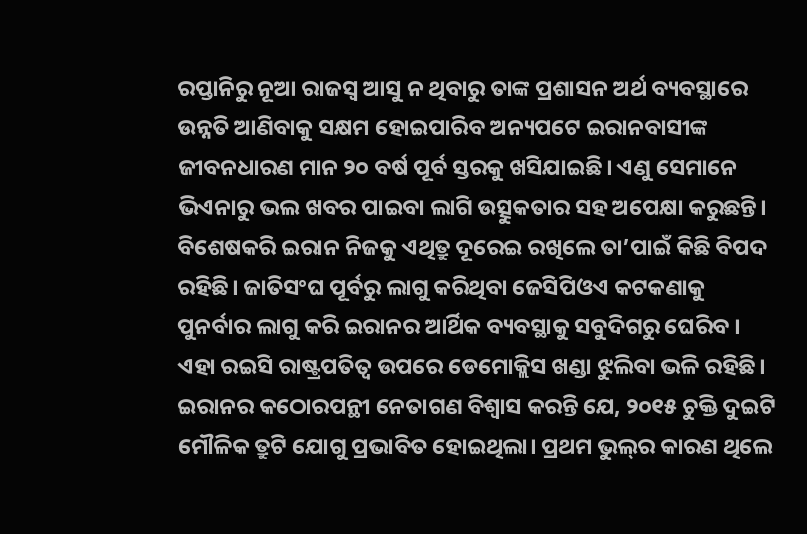ରପ୍ତାନିରୁ ନୂଆ ରାଜସ୍ବ ଆସୁ ନ ଥିବାରୁ ତାଙ୍କ ପ୍ରଶାସନ ଅର୍ଥ ବ୍ୟବସ୍ଥାରେ ଉନ୍ନତି ଆଣିବାକୁ ସକ୍ଷମ ହୋଇପାରିବ ଅନ୍ୟପଟେ ଇରାନବାସୀଙ୍କ ଜୀବନଧାରଣ ମାନ ୨୦ ବର୍ଷ ପୂର୍ବ ସ୍ତରକୁ ଖସିଯାଇଛି। ଏଣୁ ସେମାନେ ଭିଏନାରୁ ଭଲ ଖବର ପାଇବା ଲାଗି ଉତ୍ସୁକତାର ସହ ଅପେକ୍ଷା କରୁଛନ୍ତି। ବିଶେଷକରି ଇରାନ ନିଜକୁ ଏଥିତ୍ରୁ ଦୂରେଇ ରଖିଲେ ତା’ପାଇଁ କିଛି ବିପଦ ରହିଛି। ଜାତିସଂଘ ପୂର୍ବରୁ ଲାଗୁ କରିଥିବା ଜେସିପିଓଏ କଟକଣାକୁ ପୁନର୍ବାର ଲାଗୁ କରି ଇରାନର ଆର୍ଥିକ ବ୍ୟବସ୍ଥାକୁ ସବୁଦିଗରୁ ଘେରିବ । ଏହା ରଇସି ରାଷ୍ଟ୍ରପତିତ୍ୱ ଉପରେ ଡେମୋକ୍ଲିସ ଖଣ୍ଡା ଝୁଲିବା ଭଳି ରହିଛି।
ଇରାନର କଠୋରପନ୍ଥୀ ନେତାଗଣ ବିଶ୍ୱାସ କରନ୍ତି ଯେ, ୨୦୧୫ ଚୁକ୍ତି ଦୁଇଟି ମୌଳିକ ତ୍ରୁଟି ଯୋଗୁ ପ୍ରଭାବିତ ହୋଇଥିଲା। ପ୍ରଥମ ଭୁଲ୍‌ର କାରଣ ଥିଲେ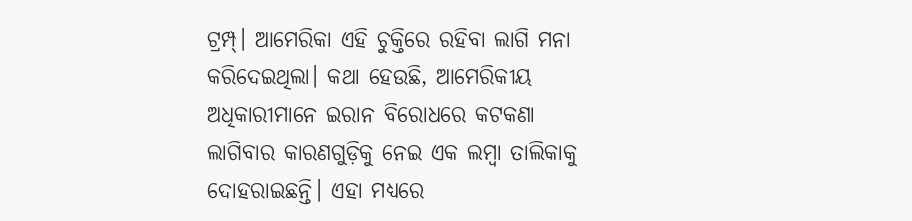ଟ୍ରମ୍ପ୍‌। ଆମେରିକା ଏହି ଚୁକ୍ତିରେ ରହିବା ଲାଗି ମନା କରିଦେଇଥିଲା। କଥା ହେଉଛି, ଆମେରିକୀୟ ଅଧିକାରୀମାନେ ଇରାନ ବିରୋଧରେ କଟକଣା ଲାଗିବାର କାରଣଗୁଡ଼ିକୁ ନେଇ ଏକ ଲମ୍ବା ତାଲିକାକୁ ଦୋହରାଇଛନ୍ତି। ଏହା ମଧ୍ୟରେ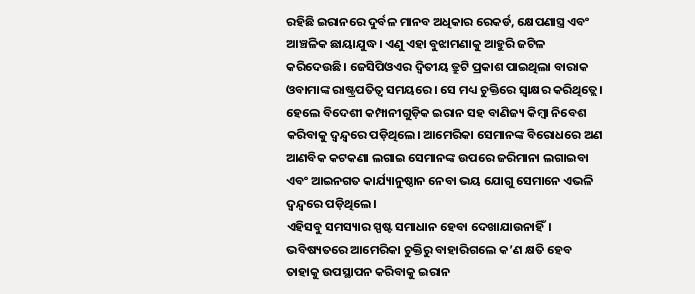ରହିଛି ଇରାନରେ ଦୁର୍ବଳ ମାନବ ଅଧିକାର ରେକର୍ଡ, କ୍ଷେପଣାସ୍ତ୍ର ଏବଂ ଆଞ୍ଚଳିକ ଛାୟାଯୁଦ୍ଧ। ଏଣୁ ଏହା ବୁଝାମଣାକୁ ଆହୁରି ଜଟିଳ କରିଦେଉଛି। ଜେସିପିଓଏର ଦ୍ୱିତୀୟ ତ୍ରୁଟି ପ୍ରକାଶ ପାଇଥିଲା ବାରାକ ଓବାମାଙ୍କ ରାଷ୍ଟ୍ରପତିତ୍ୱ ସମୟରେ। ସେ ମଧ୍ୟ ଚୁକ୍ତିରେ ସ୍ବାକ୍ଷର କରିଥିତ୍ଲେ। ହେଲେ ବିଦେଶୀ କମ୍ପାନୀଗୁଡ଼ିକ ଇରାନ ସହ ବାଣିଜ୍ୟ କିମ୍ବା ନିବେଶ କରିବାକୁ ଦ୍ୱନ୍ଦ୍ୱରେ ପଡ଼ିଥିଲେ। ଆମେରିକା ସେମାନଙ୍କ ବିରୋଧରେ ଅଣ ଆଣବିକ କଟକଣା ଲଗାଇ ସେମାନଙ୍କ ଉପରେ ଜରିମାନା ଲଗାଇବା ଏବଂ ଆଇନଗତ କାର୍ଯ୍ୟାନୁଷ୍ଠାନ ନେବା ଭୟ ଯୋଗୁ ସେମାନେ ଏଭଳି ଦ୍ୱନ୍ଦ୍ୱରେ ପଡ଼ିଥିଲେ।
ଏହିସବୁ ସମସ୍ୟାର ସ୍ପଷ୍ଟ ସମାଧାନ ହେବା ଦେଖାଯାଉନାହିଁ। ଭବିଷ୍ୟତରେ ଆମେରିକା ଚୁକ୍ତିରୁ ବାହାରିଗଲେ କ’ଣ କ୍ଷତି ହେବ ତାହାକୁ ଉପସ୍ଥାପନ କରିବାକୁ ଇରାନ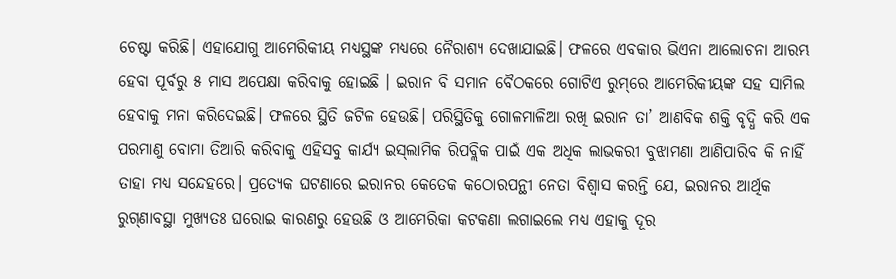ଚେଷ୍ଟା କରିଛି। ଏହାଯୋଗୁ ଆମେରିକୀୟ ମଧ୍ୟସ୍ଥଙ୍କ ମଧ୍ୟରେ ନୈରାଶ୍ୟ ଦେଖାଯାଇଛି। ଫଳରେ ଏବକାର ଭିଏନା ଆଲୋଚନା ଆରମ୍ଭ ହେବା ପୂର୍ବରୁ ୫ ମାସ ଅପେକ୍ଷା କରିବାକୁ ହୋଇଛି । ଇରାନ ବି ସମାନ ବୈଠକରେ ଗୋଟିଏ ରୁମ୍‌ରେ ଆମେରିକୀୟଙ୍କ ସହ ସାମିଲ ହେବାକୁ ମନା କରିଦେଇଛି। ଫଳରେ ସ୍ଥିତି ଜଟିଳ ହେଉଛି। ପରିସ୍ଥିତିକୁ ଗୋଳମାଳିଆ ରଖି ଇରାନ ତା’ ଆଣବିକ ଶକ୍ତି ବୃଦ୍ଧି କରି ଏକ ପରମାଣୁ ବୋମା ତିଆରି କରିବାକୁ ଏହିସବୁ କାର୍ଯ୍ୟ ଇସ୍‌ଲାମିକ ରିପବ୍ଲିକ ପାଇଁ ଏକ ଅଧିକ ଲାଭକରୀ ବୁଝାମଣା ଆଣିପାରିବ କି ନାହିଁ ତାହା ମଧ୍ୟ ସନ୍ଦେହରେ। ପ୍ରତ୍ୟେକ ଘଟଣାରେ ଇରାନର କେତେକ କଠୋରପନ୍ଥୀ ନେତା ବିଶ୍ୱାସ କରନ୍ତି ଯେ, ଇରାନର ଆର୍ଥିକ ରୁଗ୍‌ଣାବସ୍ଥା ମୁଖ୍ୟତଃ ଘରୋଇ କାରଣରୁ ହେଉଛି ଓ ଆମେରିକା କଟକଣା ଲଗାଇଲେ ମଧ୍ୟ ଏହାକୁ ଦୂର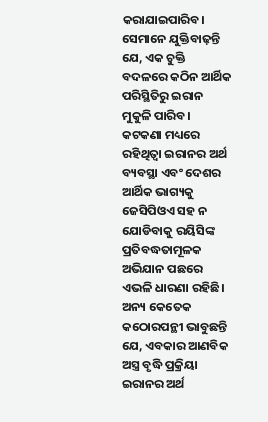କରାଯାଇପାରିବ। ସେମାନେ ଯୁକ୍ତିବାଢ଼ନ୍ତି ଯେ, ଏକ ଚୁକ୍ତି ବଦଳରେ କଠିନ ଆର୍ଥିକ ପରିସ୍ଥିତିରୁ ଇରାନ ମୁକୁଳି ପାରିବ। କଟକଣା ମଧ୍ୟରେ ରହିଥିତ୍ବା ଇରାନର ଅର୍ଥ ବ୍ୟବସ୍ଥା ଏବଂ ଦେଶର ଆର୍ଥିକ ଭାଗ୍ୟକୁ ଜେସିପିଓଏ ସହ ନ ଯୋଡିବାକୁ ରୟିସିଙ୍କ ପ୍ରତିବଦ୍ଧତାମୂଳକ ଅଭିଯାନ ପଛରେ ଏଭଳି ଧାରଣା ରହିଛି। ଅନ୍ୟ କେତେକ କଠୋରପନ୍ଥୀ ଭାବୁଛନ୍ତି ଯେ, ଏବକାର ଆଣବିକ ଅସ୍ତ୍ର ବୃଦ୍ଧି ପ୍ରକ୍ରିୟା ଇରାନର ଅର୍ଥ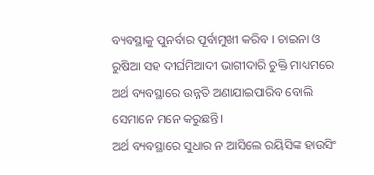ବ୍ୟବସ୍ଥାକୁ ପୁନର୍ବାର ପୂର୍ବାମୁଖୀ କରିବ । ଚାଇନା ଓ ରୁଷିଆ ସହ ଦୀର୍ଘମିଆଦୀ ଭାଗୀଦାରି ଚୁକ୍ତି ମାଧ୍ୟମରେ ଅର୍ଥ ବ୍ୟବସ୍ଥାରେ ଉନ୍ନତି ଅଣାଯାଇପାରିବ ବୋଲି ସେମାନେ ମନେ କରୁଛନ୍ତି।
ଅର୍ଥ ବ୍ୟବସ୍ଥାରେ ସୁଧାର ନ ଆସିଲେ ରୟିସିଙ୍କ ହାଉସିଂ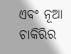ଏବଂ ନୂଆ ଚାକିରିର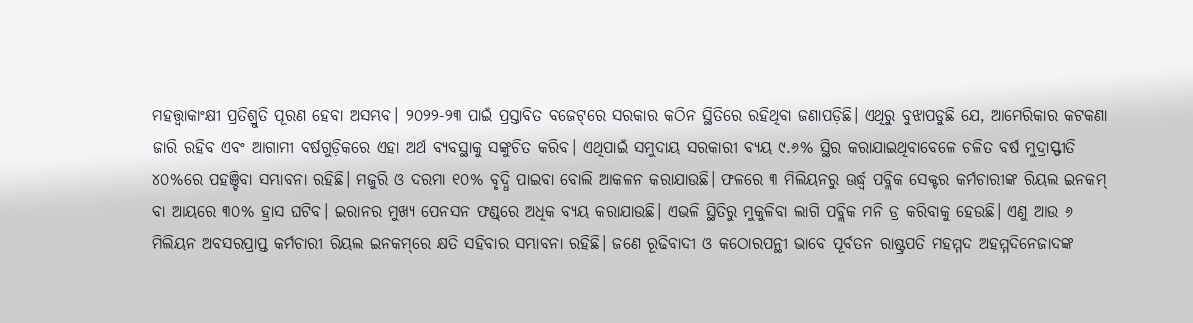ମହତ୍ତ୍ୱାକାଂକ୍ଷୀ ପ୍ରତିଶ୍ରୁତି ପୂରଣ ହେବା ଅସମ୍ଭବ। ୨୦୨୨-୨୩ ପାଇଁ ପ୍ରସ୍ତାବିତ ବଜେଟ୍‌ରେ ସରକାର କଠିନ ସ୍ଥିତିରେ ରହିଥିବା ଜଣାପଡ଼ିଛି। ଏଥିରୁ ବୁଝାପଡୁଛି ଯେ, ଆମେରିକାର କଟକଣା ଜାରି ରହିବ ଏବଂ ଆଗାମୀ ବର୍ଷଗୁଡ଼ିକରେ ଏହା ଅର୍ଥ ବ୍ୟବସ୍ଥାକୁ ସଙ୍କୁଚିତ କରିବ। ଏଥିପାଇଁ ସମୁଦାୟ ସରକାରୀ ବ୍ୟୟ ୯.୬% ସ୍ଥିର କରାଯାଇଥିବାବେଳେ ଚଳିତ ବର୍ଷ ମୁଦ୍ରାସ୍ଫୀତି ୪୦%ରେ ପହଞ୍ଚିବା ସମ୍ଭାବନା ରହିଛି। ମଜୁରି ଓ ଦରମା ୧୦% ବୃଦ୍ଧି ପାଇବା ବୋଲି ଆକଳନ କରାଯାଉଛି। ଫଳରେ ୩ ମିଲିୟନରୁ ଊର୍ଦ୍ଧ୍ୱ ପବ୍ଲିକ ସେକ୍ଟର କର୍ମଚାରୀଙ୍କ ରିୟଲ ଇନକମ୍‌ ବା ଆୟରେ ୩୦% ହ୍ରାସ ଘଟିବ। ଇରାନର ମୁଖ୍ୟ ପେନସନ ଫଣ୍ଡ୍‌ରେ ଅଧିକ ବ୍ୟୟ କରାଯାଉଛି। ଏଭଳି ସ୍ଥିତିରୁ ମୁକୁଳିବା ଲାଗି ପବ୍ଲିକ ମନି ଡ୍ର କରିବାକୁ ହେଉଛି। ଏଣୁ ଆଉ ୬ ମିଲିୟନ ଅବସରପ୍ରାପ୍ତ କର୍ମଚାରୀ ରିୟଲ ଇନକମ୍‌ରେ କ୍ଷତି ସହିବାର ସମ୍ଭାବନା ରହିଛି। ଜଣେ ରୂଢିବାଦୀ ଓ କଠୋରପନ୍ଥୀ ଭାବେ ପୂର୍ବତନ ରାଷ୍ଟ୍ରପତି ମହମ୍ମଦ ଅହମ୍ମଦିନେଜାଦଙ୍କ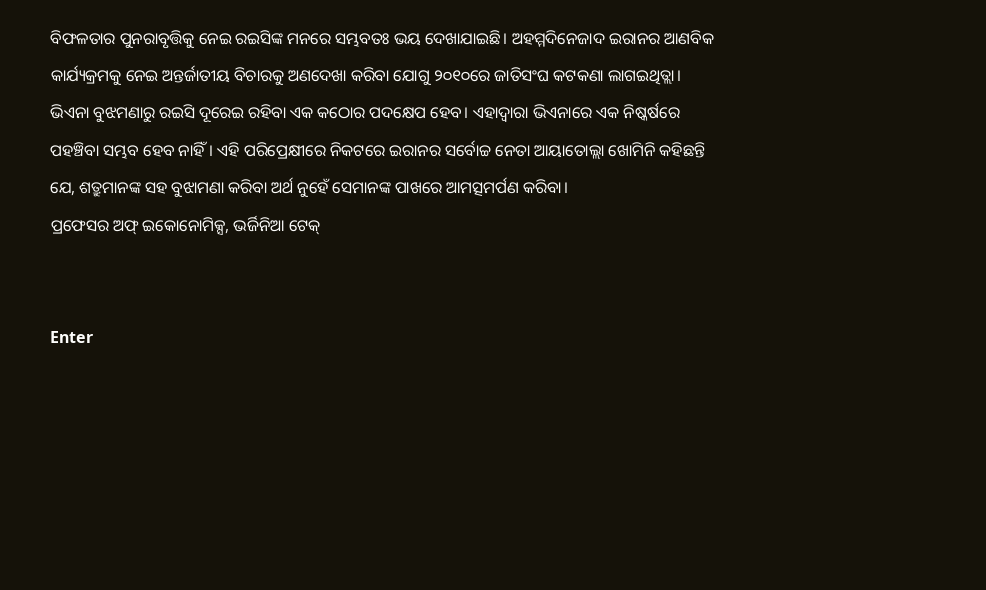ବିଫଳତାର ପୁନରାବୃତ୍ତିକୁ ନେଇ ରଇସିଙ୍କ ମନରେ ସମ୍ଭବତଃ ଭୟ ଦେଖାଯାଇଛି। ଅହମ୍ମଦିନେଜାଦ ଇରାନର ଆଣବିକ କାର୍ଯ୍ୟକ୍ରମକୁ ନେଇ ଅନ୍ତର୍ଜାତୀୟ ବିଚାରକୁ ଅଣଦେଖା କରିବା ଯୋଗୁ ୨୦୧୦ରେ ଜାତିସଂଘ କଟକଣା ଲାଗଇଥିତ୍ଲା। ଭିଏନା ବୁଝମଣାରୁ ରଇସି ଦୂରେଇ ରହିବା ଏକ କଠୋର ପଦକ୍ଷେପ ହେବ। ଏହାଦ୍ୱାରା ଭିଏନାରେ ଏକ ନିଷ୍କର୍ଷରେ ପହଞ୍ଚିବା ସମ୍ଭବ ହେବ ନାହିଁ। ଏହି ପରିପ୍ରେକ୍ଷୀରେ ନିକଟରେ ଇରାନର ସର୍ବୋଚ୍ଚ ନେତା ଆୟାତୋଲ୍ଲା ଖୋମିନି କହିଛନ୍ତି ଯେ, ଶତ୍ରୁମାନଙ୍କ ସହ ବୁଝାମଣା କରିବା ଅର୍ଥ ନୁହେଁ ସେମାନଙ୍କ ପାଖରେ ଆମତ୍ସମର୍ପଣ କରିବା।
ପ୍ରଫେସର ଅଫ୍‌ ଇକୋନୋମିକ୍ସ, ଭର୍ଜିନିଆ ଟେକ୍‌


Enter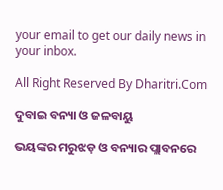your email to get our daily news in your inbox.

All Right Reserved By Dharitri.Com

ଦୁବାଇ ବନ୍ୟା ଓ ଜଳବାୟୁ

ଭୟଙ୍କର ମରୁଝଡ଼ ଓ ବନ୍ୟାର ପ୍ଲାବନରେ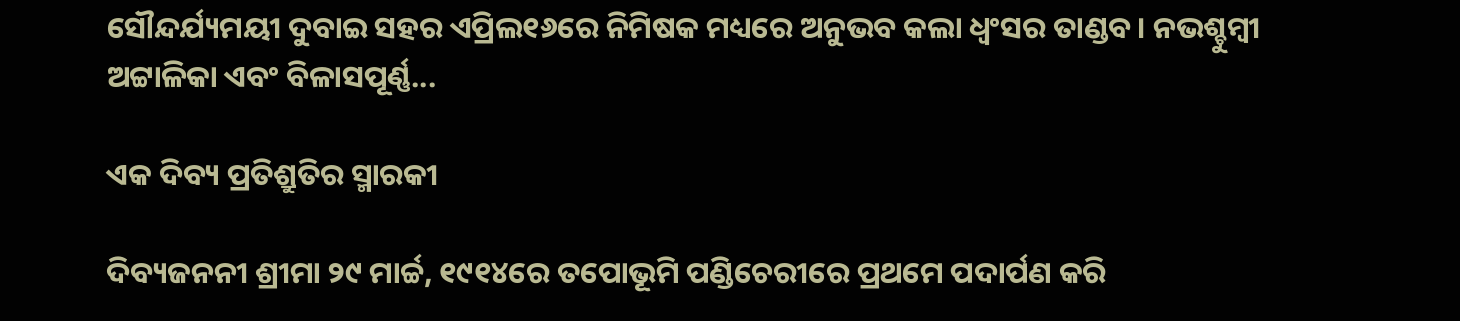ସୌନ୍ଦର୍ଯ୍ୟମୟୀ ଦୁବାଇ ସହର ଏପ୍ରିଲ୧୬ରେ ନିମିଷକ ମଧ୍ୟରେ ଅନୁଭବ କଲା ଧ୍ବଂସର ତାଣ୍ଡବ। ନଭଶ୍ଚୁମ୍ବୀ ଅଟ୍ଟାଳିକା ଏବଂ ବିଳାସପୂର୍ଣ୍ଣ...

ଏକ ଦିବ୍ୟ ପ୍ରତିଶ୍ରୁତିର ସ୍ମାରକୀ

ଦିବ୍ୟଜନନୀ ଶ୍ରୀମା ୨୯ ମାର୍ଚ୍ଚ, ୧୯୧୪ରେ ତପୋଭୂମି ପଣ୍ଡିଚେରୀରେ ପ୍ରଥମେ ପଦାର୍ପଣ କରି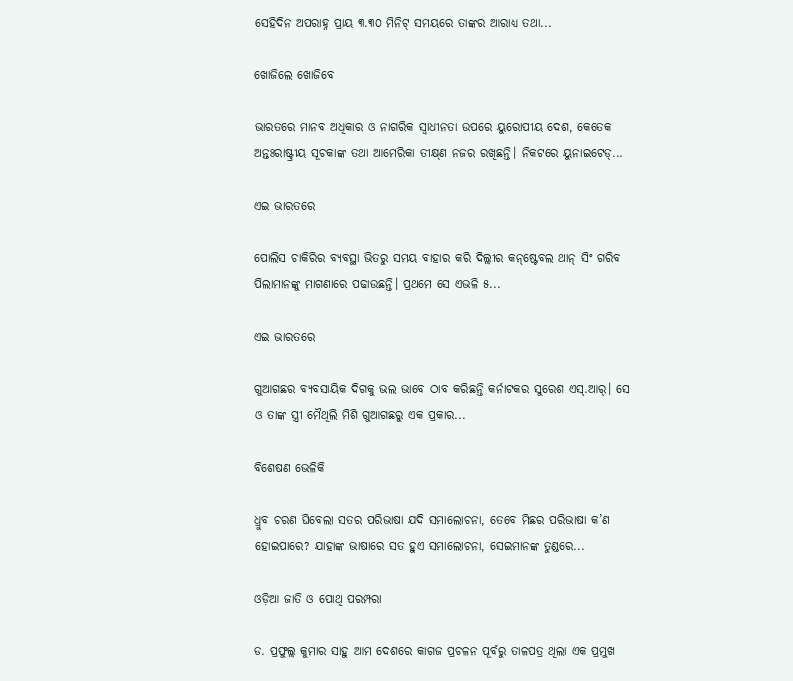ସେହିଦିନ ଅପରାହ୍ନ ପ୍ରାୟ ୩.୩୦ ମିନିଟ୍‌ ସମୟରେ ତାଙ୍କର ଆରାଧ୍ୟ ତଥା...

ଖୋଜିଲେ ଖୋଜିବେ

ଭାରତରେ ମାନବ ଅଧିକାର ଓ ନାଗରିକ ସ୍ବାଧୀନତା ଉପରେ ୟୁରୋପୀୟ ଦେଶ, କେତେକ ଅନ୍ତଃରାଷ୍ଟ୍ରୀୟ ସୂଚକାଙ୍କ ତଥା ଆମେରିକା ତୀକ୍ଷ୍‌ଣ ନଜର ରଖିଛନ୍ତି। ନିକଟରେ ୟୁନାଇଟେଡ୍‌...

ଏଇ ଭାରତରେ

ପୋଲିସ ଚାକିରିର ବ୍ୟବସ୍ଥା ଭିତରୁ ସମୟ ବାହାର କରି ଦିଲ୍ଲୀର କନ୍‌ଷ୍ଟେବଲ ଥାନ୍‌ ସିଂ ଗରିବ ପିଲାମାନଙ୍କୁ ମାଗଣାରେ ପଢାଉଛନ୍ତି। ପ୍ରଥମେ ସେ ଏଭଳି ୫...

ଏଇ ଭାରତରେ

ଗୁଆଗଛର ବ୍ୟବସାୟିକ ଦିଗକୁ ଭଲ ଭାବେ ଠାବ କରିଛନ୍ତି କର୍ନାଟକର ସୁରେଶ ଏସ୍‌.ଆର୍‌। ସେ ଓ ତାଙ୍କ ସ୍ତ୍ରୀ ମୈଥିଲି ମିଶି ଗୁଆଗଛରୁ ଏକ ପ୍ରକାର...

ବିଶେଷଣ ଭେଳିକି

ଧ୍ରୁବ ଚରଣ ଘିବେଲା ସତର ପରିଭାଷା ଯଦି ସମାଲୋଚନା, ତେବେ ମିଛର ପରିଭାଷା କ’ଣ ହୋଇପାରେ? ଯାହାଙ୍କ ଭାଷାରେ ସତ ହୁଏ ସମାଲୋଚନା, ସେଇମାନଙ୍କ ତୁଣ୍ଡରେ...

ଓଡ଼ିଆ ଜାତି ଓ ପୋଥି ପରମ୍ପରା

ଡ. ପ୍ରଫୁଲ୍ଲ କୁମାର ସାହୁ ଆମ ଦେଶରେ କାଗଜ ପ୍ରଚଳନ ପୂର୍ବରୁ ତାଳପତ୍ର ଥିଲା ଏକ ପ୍ରମୁଖ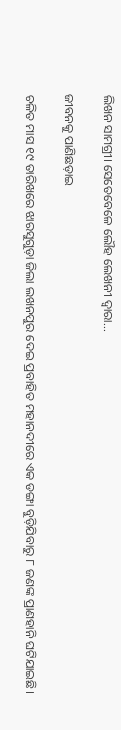ଲିଖନ ସାମଗ୍ରୀ। ସେତେବେଳେ ଲୌହ ଲେଖନୀ ଦ୍ୱାରା...

ଜୀବନକୁ ପାଣିଛଡ଼ାଇ

ଚଳିତ ମାସ ୧୯ ତାରିଖରେ ଝାରସୁଗୁଡ଼ା ଜିଲା ଲଖନପୁର ଦେଇ ପ୍ରବାହିତ ମହାନଦୀରେ ଏକ ଡଙ୍ଗା ବୁଡ଼ିଯିବାରୁ ୮ ଜଣଙ୍କ ପ୍ରାଣହାନି ଘଟିଯାଇଛି।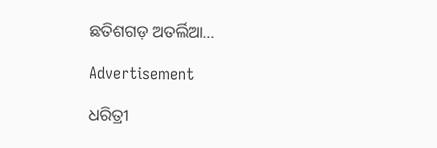ଛତିଶଗଡ଼ ଅତର୍ଲିଆ...

Advertisement

ଧରିତ୍ରୀ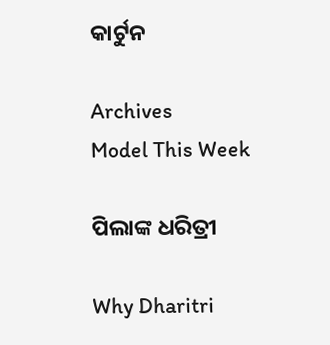କାର୍ଟୁନ

Archives
Model This Week

ପିଲାଙ୍କ ଧରିତ୍ରୀ

Why Dharitri